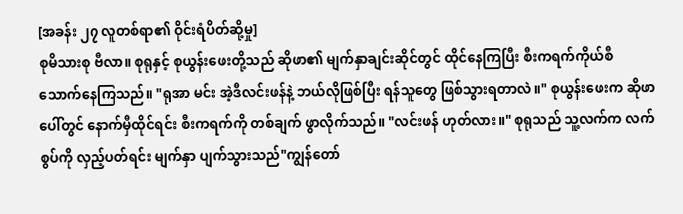[အခန်း ၂၇ လူတစ်ရာ၏ ဝိုင်းရံပိတ်ဆို့မှု]
စုမိသားစု ဗီလာ။ စုရုနှင့် စုယွန်းဖေးတို့သည် ဆိုဖာ၏ မျက်နှာချင်းဆိုင်တွင် ထိုင်နေကြပြီး စီးကရက်ကိုယ်စီ သောက်နေကြသည်။ "ရုအာ မင်း အဲ့ဒီလင်းဖန်နဲ့ ဘယ်လိုဖြစ်ပြီး ရန်သူတွေ ဖြစ်သွားရတာလဲ။" စုယွန်းဖေးက ဆိုဖာပေါ်တွင် နောက်မှီထိုင်ရင်း စီးကရက်ကို တစ်ချက် ဖွာလိုက်သည်။ "လင်းဖန် ဟုတ်လား။" စုရုသည် သူ့လက်က လက်စွပ်ကို လှည့်ပတ်ရင်း မျက်နှာ ပျက်သွားသည်"ကျွန်တော်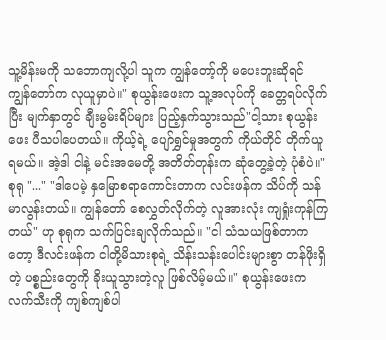သူ့မိန်းမကို သဘောကျလို့ပါ သူက ကျွန်တော့်ကို မပေးဘူးဆိုရင် ကျွန်တော်က လုယူမှာပဲ။" စုယွန်းဖေးက သူ့အလုပ်ကို ခေတ္တရပ်လိုက်ပြီး မျက်နှာတွင် ချီးမွမ်းရိပ်များ ပြည့်နှက်သွားသည်"ငါ့သား စုယွန်းဖေး ပီသပါပေတယ်။ ကိုယ့်ရဲ့ ပျော်ရွှင်မှုအတွက် ကိုယ်တိုင် တိုက်ယူရမယ်။ အဲ့ဒါ ငါနဲ့ မင်းအမေတို့ အတိတ်တုန်းက ဆုံတွေ့ခဲ့တဲ့ ပုံစံပဲ။" စုရု "..." "ဒါပေမဲ့ နှမြောစရာကောင်းတာက လင်းဖန်က သိပ်ကို သန်မာလွန်းတယ်။ ကျွန်တော် စေလွှတ်လိုက်တဲ့ လူအားလုံး ကျရှုံးကုန်ကြတယ်" ဟု စုရုက သက်ပြင်းချလိုက်သည်။ "ငါ သံသယဖြစ်တာကတော့ ဒီလင်းဖန်က ငါတို့မိသားစုရဲ့ သိန်းသန်းပေါင်းများစွာ တန်ဖိုးရှိတဲ့ ပစ္စည်းတွေကို ခိုးယူသွားတဲ့လူ ဖြစ်လိမ့်မယ်။" စုယွန်းဖေးက လက်သီးကို ကျစ်ကျစ်ပါ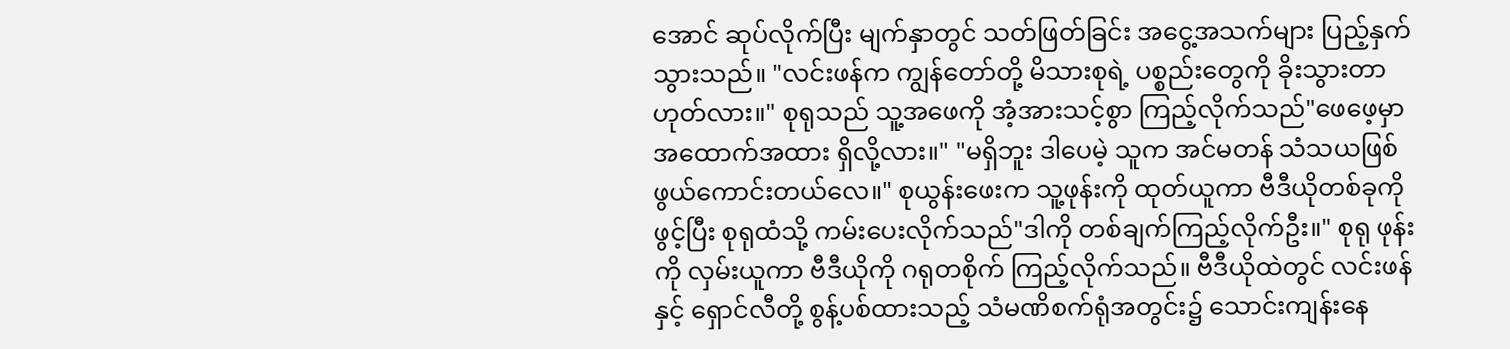အောင် ဆုပ်လိုက်ပြီး မျက်နှာတွင် သတ်ဖြတ်ခြင်း အငွေ့အသက်များ ပြည့်နှက်သွားသည်။ "လင်းဖန်က ကျွန်တော်တို့ မိသားစုရဲ့ ပစ္စည်းတွေကို ခိုးသွားတာ ဟုတ်လား။" စုရုသည် သူ့အဖေကို အံ့အားသင့်စွာ ကြည့်လိုက်သည်"ဖေဖေ့မှာ အထောက်အထား ရှိလို့လား။" "မရှိဘူး ဒါပေမဲ့ သူက အင်မတန် သံသယဖြစ်ဖွယ်ကောင်းတယ်လေ။" စုယွန်းဖေးက သူ့ဖုန်းကို ထုတ်ယူကာ ဗီဒီယိုတစ်ခုကို ဖွင့်ပြီး စုရုထံသို့ ကမ်းပေးလိုက်သည်"ဒါကို တစ်ချက်ကြည့်လိုက်ဦး။" စုရု ဖုန်းကို လှမ်းယူကာ ဗီဒီယိုကို ဂရုတစိုက် ကြည့်လိုက်သည်။ ဗီဒီယိုထဲတွင် လင်းဖန်နှင့် ရှောင်လီတို့ စွန့်ပစ်ထားသည့် သံမဏိစက်ရုံအတွင်း၌ သောင်းကျန်းနေ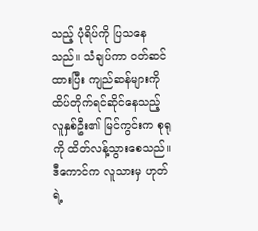သည့် ပုံရိပ်ကို ပြသနေသည်။ သံချပ်ကာ ဝတ်ဆင်ထားပြီး ကျည်ဆန်များကို ထိပ်တိုက်ရင်ဆိုင်နေသည့် လူနှစ်ဦး၏ မြင်ကွင်းက စုရုကို ထိတ်လန့်သွားစေသည်။ ဒီကောင်က လူသားမှ ဟုတ်ရဲ့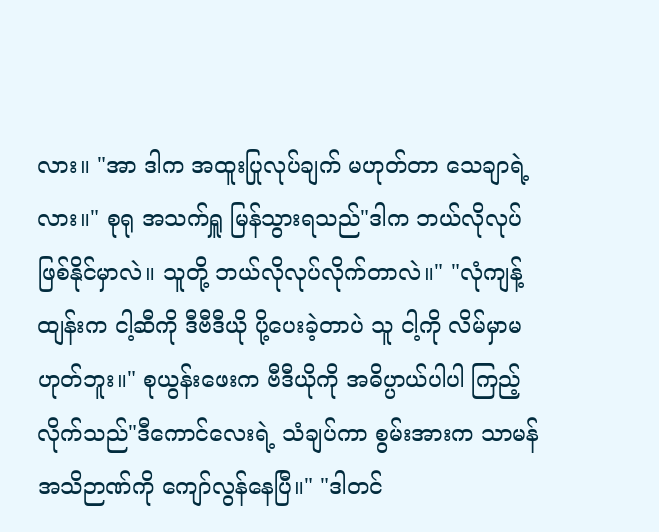လား။ "အာ ဒါက အထူးပြုလုပ်ချက် မဟုတ်တာ သေချာရဲ့လား။" စုရု အသက်ရှူ မြန်သွားရသည်"ဒါက ဘယ်လိုလုပ် ဖြစ်နိုင်မှာလဲ။ သူတို့ ဘယ်လိုလုပ်လိုက်တာလဲ။" "လုံကျန့်ထျန်းက ငါ့ဆီကို ဒီဗီဒီယို ပို့ပေးခဲ့တာပဲ သူ ငါ့ကို လိမ်မှာမဟုတ်ဘူး။" စုယွန်းဖေးက ဗီဒီယိုကို အဓိပ္ပာယ်ပါပါ ကြည့်လိုက်သည်"ဒီကောင်လေးရဲ့ သံချပ်ကာ စွမ်းအားက သာမန်အသိဉာဏ်ကို ကျော်လွန်နေပြီ။" "ဒါတင်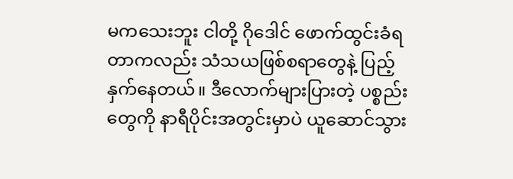မကသေးဘူး ငါတို့ ဂိုဒေါင် ဖောက်ထွင်းခံရတာကလည်း သံသယဖြစ်စရာတွေနဲ့ ပြည့်နှက်နေတယ်။ ဒီလောက်များပြားတဲ့ ပစ္စည်းတွေကို နာရီပိုင်းအတွင်းမှာပဲ ယူဆောင်သွား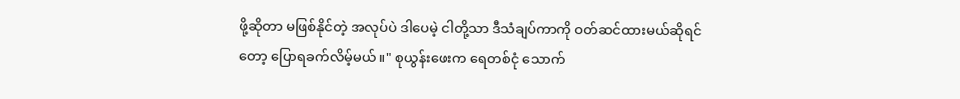ဖို့ဆိုတာ မဖြစ်နိုင်တဲ့ အလုပ်ပဲ ဒါပေမဲ့ ငါတို့သာ ဒီသံချပ်ကာကို ဝတ်ဆင်ထားမယ်ဆိုရင်တော့ ပြောရခက်လိမ့်မယ်။" စုယွန်းဖေးက ရေတစ်ငုံ သောက်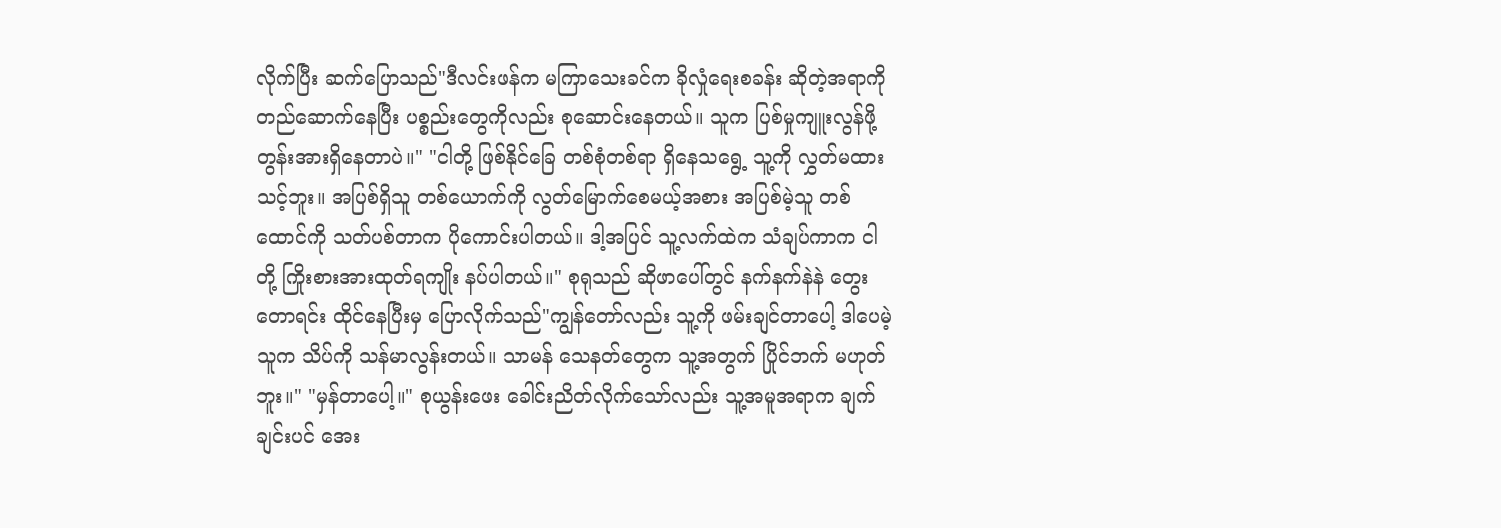လိုက်ပြီး ဆက်ပြောသည်"ဒီလင်းဖန်က မကြာသေးခင်က ခိုလှုံရေးစခန်း ဆိုတဲ့အရာကို တည်ဆောက်နေပြီး ပစ္စည်းတွေကိုလည်း စုဆောင်းနေတယ်။ သူက ပြစ်မှုကျူးလွန်ဖို့ တွန်းအားရှိနေတာပဲ။" "ငါတို့ ဖြစ်နိုင်ခြေ တစ်စုံတစ်ရာ ရှိနေသရွေ့ သူ့ကို လွှတ်မထားသင့်ဘူး။ အပြစ်ရှိသူ တစ်ယောက်ကို လွတ်မြောက်စေမယ့်အစား အပြစ်မဲ့သူ တစ်ထောင်ကို သတ်ပစ်တာက ပိုကောင်းပါတယ်။ ဒါ့အပြင် သူ့လက်ထဲက သံချပ်ကာက ငါတို့ ကြိုးစားအားထုတ်ရကျိုး နပ်ပါတယ်။" စုရုသည် ဆိုဖာပေါ်တွင် နက်နက်နဲနဲ တွေးတောရင်း ထိုင်နေပြီးမှ ပြောလိုက်သည်"ကျွန်တော်လည်း သူ့ကို ဖမ်းချင်တာပေါ့ ဒါပေမဲ့ သူက သိပ်ကို သန်မာလွန်းတယ်။ သာမန် သေနတ်တွေက သူ့အတွက် ပြိုင်ဘက် မဟုတ်ဘူး။" "မှန်တာပေါ့။" စုယွန်းဖေး ခေါင်းညိတ်လိုက်သော်လည်း သူ့အမူအရာက ချက်ချင်းပင် အေး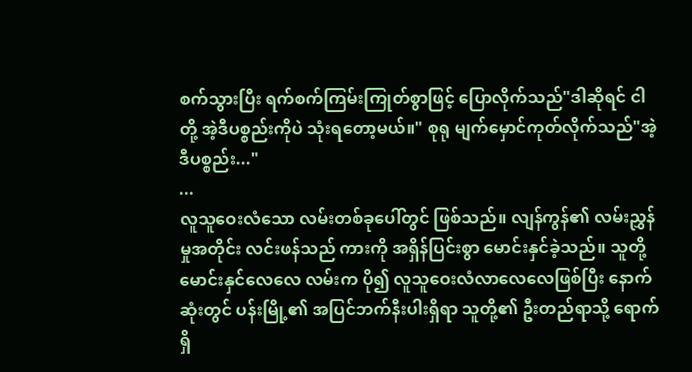စက်သွားပြီး ရက်စက်ကြမ်းကြုတ်စွာဖြင့် ပြောလိုက်သည်"ဒါဆိုရင် ငါတို့ အဲ့ဒီပစ္စည်းကိုပဲ သုံးရတော့မယ်။" စုရု မျက်မှောင်ကုတ်လိုက်သည်"အဲ့ဒီပစ္စည်း..."
...
လူသူဝေးလံသော လမ်းတစ်ခုပေါ်တွင် ဖြစ်သည်။ လျန်ကွန်၏ လမ်းညွှန်မှုအတိုင်း လင်းဖန်သည် ကားကို အရှိန်ပြင်းစွာ မောင်းနှင်ခဲ့သည်။ သူတို့ မောင်းနှင်လေလေ လမ်းက ပို၍ လူသူဝေးလံလာလေလေဖြစ်ပြီး နောက်ဆုံးတွင် ပန်းမြို့၏ အပြင်ဘက်နီးပါးရှိရာ သူတို့၏ ဦးတည်ရာသို့ ရောက်ရှိ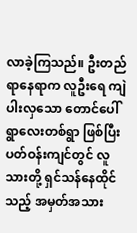လာခဲ့ကြသည်။ ဦးတည်ရာနေရာက လူဦးရေ ကျဲပါးလှသော တောင်ပေါ်ရွာလေးတစ်ရွာ ဖြစ်ပြီး ပတ်ဝန်းကျင်တွင် လူသားတို့ ရှင်သန်နေထိုင်သည့် အမှတ်အသား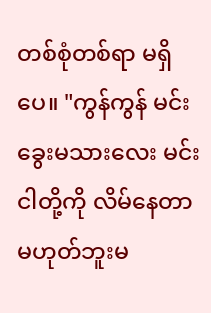တစ်စုံတစ်ရာ မရှိပေ။ "ကွန်ကွန် မင်း ခွေးမသားလေး မင်း ငါတို့ကို လိမ်နေတာ မဟုတ်ဘူးမ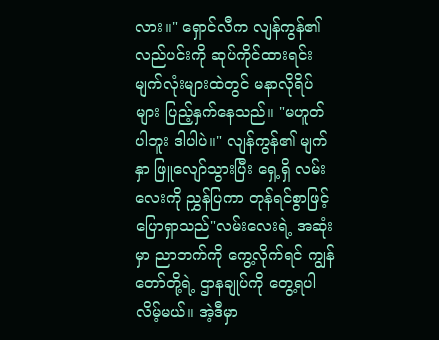လား။" ရှောင်လီက လျန်ကွန်၏ လည်ပင်းကို ဆုပ်ကိုင်ထားရင်း မျက်လုံးများထဲတွင် မနာလိုရိပ်များ ပြည့်နှက်နေသည်။ "မဟူတ်ပါဘူး ဒါပါပဲ။" လျန်ကွန်၏ မျက်နှာ ဖြူလျော်သွားပြီး ရှေ့ရှိ လမ်းလေးကို ညွှန်ပြကာ တုန်ရင်စွာဖြင့် ပြောရှာသည်"လမ်းလေးရဲ့ အဆုံးမှာ ညာဘက်ကို ကွေ့လိုက်ရင် ကျွန်တော်တို့ရဲ့ ဌာနချုပ်ကို တွေ့ရပါလိမ့်မယ်။ အဲ့ဒီမှာ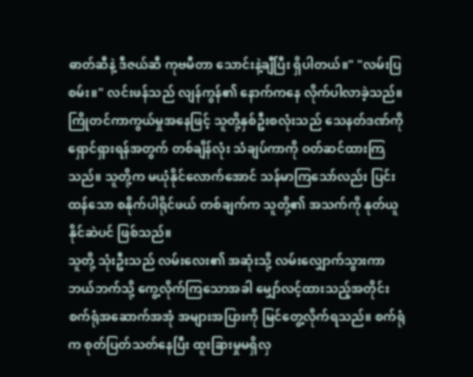ဓာတ်ဆီနဲ့ ဒီဇယ်ဆီ ကုဗမီတာ သောင်းနဲ့ချီပြီး ရှိပါတယ်။" "လမ်းပြစမ်း။" လင်းဖန်သည် လျန်ကွန်၏ နောက်ကနေ လိုက်ပါလာခဲ့သည်။ ကြိုတင်ကာကွယ်မှုအနေဖြင့် သူတို့နှစ်ဦးစလုံးသည် သေနတ်ဒဏ်ကို ရှောင်ရှားရန်အတွက် တစ်ချိန်လုံး သံချပ်ကာကို ဝတ်ဆင်ထားကြသည်။ သူတို့က မယုံနိုင်လောက်အောင် သန်မာကြသော်လည်း ပြင်းထန်သော စနိုက်ပါရိုင်ဖယ် တစ်ချက်က သူတို့၏ အသက်ကို နုတ်ယူနိုင်ဆဲပင် ဖြစ်သည်။
သူတို့ သုံးဦးသည် လမ်းလေး၏ အဆုံးသို့ လမ်းလျှောက်သွားကာ ဘယ်ဘက်သို့ ကွေ့လိုက်ကြသောအခါ မျှော်လင့်ထားသည့်အတိုင်း စက်ရုံအဆောက်အအုံ အများအပြားကို မြင်တွေ့လိုက်ရသည်။ စက်ရုံက စုတ်ပြတ်သတ်နေပြီး ထူးခြားမှုမရှိလှ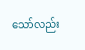သော်လည်း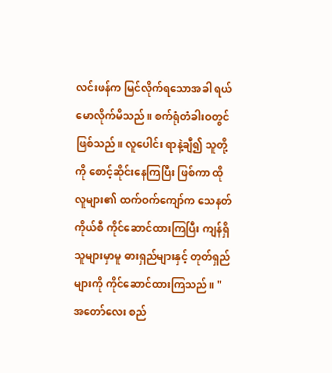လင်းဖန်က မြင်လိုက်ရသောအခါ ရယ်မောလိုက်မိသည်။ စက်ရုံတံခါးဝတွင် ဖြစ်သည်။ လူပေါင်း ရာနဲ့ချီ၍ သူတို့ကို စောင့်ဆိုင်းနေကြပြီး ဖြစ်ကာ ထိုလူများ၏ ထက်ဝက်ကျော်က သေနတ်ကိုယ်စီ ကိုင်ဆောင်ထားကြပြီး ကျန်ရှိသူများမှာမူ ဓားရှည်များနှင့် တုတ်ရှည်များကို ကိုင်ဆောင်ထားကြသည်။ "အတော်လေး စည်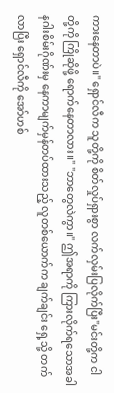ကားနေတာပဲ။" ရှောင်လီက သူတို့ကို စိတ်လှုပ်ရှားစွာ လက်လှမ်းပြလိုက်ပြီး"မင်းတို့က ငါတို့ကို ကြိုဆိုဖို့ ရောက်နေတာလား။" "ဘာတွေလဲကွာ။" ဤအရာကို ကြားလိုက်ရသောအခါ နဂါးစိမ်းဂိုဏ်းမှ နေကာမျက်မှန်တပ်ထားသည့် လူတစ်ယောက်က ချက်ချင်း ရှေ့သို့ တက်လာပြီး ရှောင်လီကို အော်ဟစ်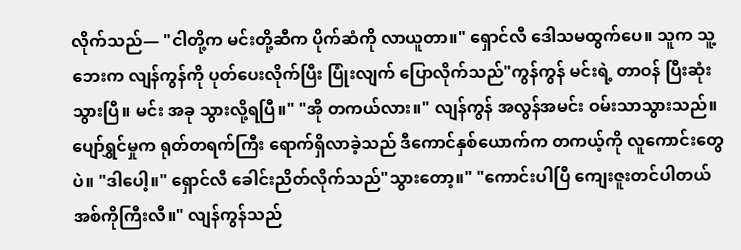လိုက်သည်— "ငါတို့က မင်းတို့ဆီက ပိုက်ဆံကို လာယူတာ။" ရှောင်လီ ဒေါသမထွက်ပေ။ သူက သူ့ဘေးက လျန်ကွန်ကို ပုတ်ပေးလိုက်ပြီး ပြုံးလျက် ပြောလိုက်သည်"ကွန်ကွန် မင်းရဲ့ တာဝန် ပြီးဆုံးသွားပြီ။ မင်း အခု သွားလို့ရပြီ။" "အို တကယ်လား။" လျန်ကွန် အလွန်အမင်း ဝမ်းသာသွားသည်။ ပျော်ရွှင်မှုက ရုတ်တရက်ကြီး ရောက်ရှိလာခဲ့သည် ဒီကောင်နှစ်ယောက်က တကယ့်ကို လူကောင်းတွေပဲ။ "ဒါပေါ့။" ရှောင်လီ ခေါင်းညိတ်လိုက်သည်"သွားတော့။" "ကောင်းပါပြီ ကျေးဇူးတင်ပါတယ် အစ်ကိုကြီးလီ။" လျန်ကွန်သည်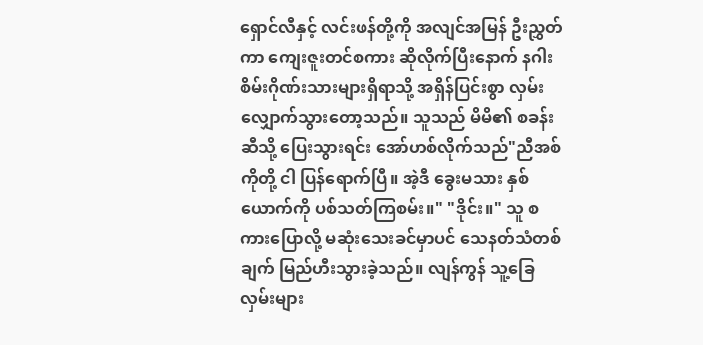ရှောင်လီနှင့် လင်းဖန်တို့ကို အလျင်အမြန် ဦးညွှတ်ကာ ကျေးဇူးတင်စကား ဆိုလိုက်ပြီးနောက် နဂါးစိမ်းဂိုဏ်းသားများရှိရာသို့ အရှိန်ပြင်းစွာ လှမ်းလျှောက်သွားတော့သည်။ သူသည် မိမိ၏ စခန်းဆီသို့ ပြေးသွားရင်း အော်ဟစ်လိုက်သည်"ညီအစ်ကိုတို့ ငါ ပြန်ရောက်ပြီ။ အဲ့ဒီ ခွေးမသား နှစ်ယောက်ကို ပစ်သတ်ကြစမ်း။" "ဒိုင်း။" သူ စကားပြောလို့ မဆုံးသေးခင်မှာပင် သေနတ်သံတစ်ချက် မြည်ဟီးသွားခဲ့သည်။ လျန်ကွန် သူ့ခြေလှမ်းများ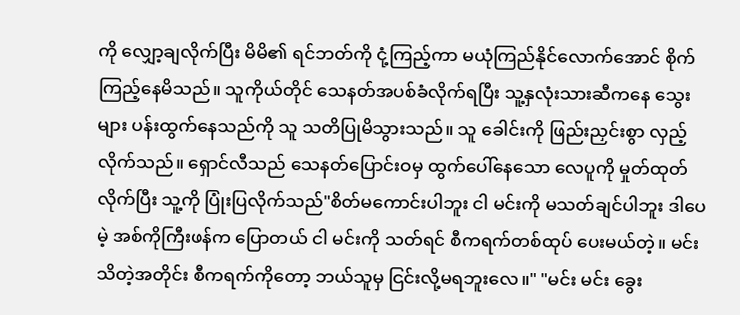ကို လျှော့ချလိုက်ပြီး မိမိ၏ ရင်ဘတ်ကို ငုံ့ကြည့်ကာ မယုံကြည်နိုင်လောက်အောင် စိုက်ကြည့်နေမိသည်။ သူကိုယ်တိုင် သေနတ်အပစ်ခံလိုက်ရပြီး သူ့နှလုံးသားဆီကနေ သွေးများ ပန်းထွက်နေသည်ကို သူ သတိပြုမိသွားသည်။ သူ ခေါင်းကို ဖြည်းညှင်းစွာ လှည့်လိုက်သည်။ ရှောင်လီသည် သေနတ်ပြောင်းဝမှ ထွက်ပေါ်နေသော လေပူကို မှုတ်ထုတ်လိုက်ပြီး သူ့ကို ပြုံးပြလိုက်သည်"စိတ်မကောင်းပါဘူး ငါ မင်းကို မသတ်ချင်ပါဘူး ဒါပေမဲ့ အစ်ကိုကြီးဖန်က ပြောတယ် ငါ မင်းကို သတ်ရင် စီကရက်တစ်ထုပ် ပေးမယ်တဲ့။ မင်းသိတဲ့အတိုင်း စီကရက်ကိုတော့ ဘယ်သူမှ ငြင်းလို့မရဘူးလေ။" "မင်း မင်း ခွေး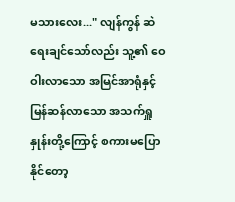မသားလေး..." လျန်ကွန် ဆဲရေးချင်သော်လည်း သူ့၏ ဝေဝါးလာသော အမြင်အာရုံနှင့် မြန်ဆန်လာသော အသက်ရှူနှုန်းတို့ကြောင့် စကားမပြောနိုင်တော့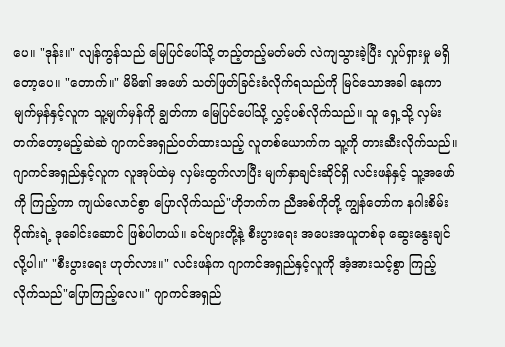ပေ။ "ဒုန်း။" လျန်ကွန်သည် မြေပြင်ပေါ်သို့ တည့်တည့်မတ်မတ် လဲကျသွားခဲ့ပြီး လှုပ်ရှားမှု မရှိတော့ပေ။ "တောက်။" မိမိ၏ အဖော် သတ်ဖြတ်ခြင်းခံလိုက်ရသည်ကို မြင်သောအခါ နေကာမျက်မှန်နှင့်လူက သူ့မျက်မှန်ကို ချွတ်ကာ မြေပြင်ပေါ်သို့ လွှင့်ပစ်လိုက်သည်။ သူ ရှေ့သို့ လှမ်းတက်တော့မည့်ဆဲဆဲ ဂျာကင်အရှည်ဝတ်ထားသည့် လူတစ်ယောက်က သူ့ကို တားဆီးလိုက်သည်။ ဂျာကင်အရှည်နှင့်လူက လူအုပ်ထဲမှ လှမ်းထွက်လာပြီး မျက်နှာချင်းဆိုင်ရှိ လင်းဖန်နှင့် သူ့အဖော်ကို ကြည့်ကာ ကျယ်လောင်စွာ ပြောလိုက်သည်"ဟိုဘက်က ညီအစ်ကိုတို့ ကျွန်တော်က နဂါးစိမ်းဂိုဏ်းရဲ့ ဒုခေါင်းဆောင် ဖြစ်ပါတယ်။ ခင်ဗျားတို့နဲ့ စီးပွားရေး အပေးအယူတစ်ခု ဆွေးနွေးချင်လို့ပါ။" "စီးပွားရေး ဟုတ်လား။" လင်းဖန်က ဂျာကင်အရှည်နှင့်လူကို အံ့အားသင့်စွာ ကြည့်လိုက်သည်"ပြောကြည့်လေ။" ဂျာကင်အရှည်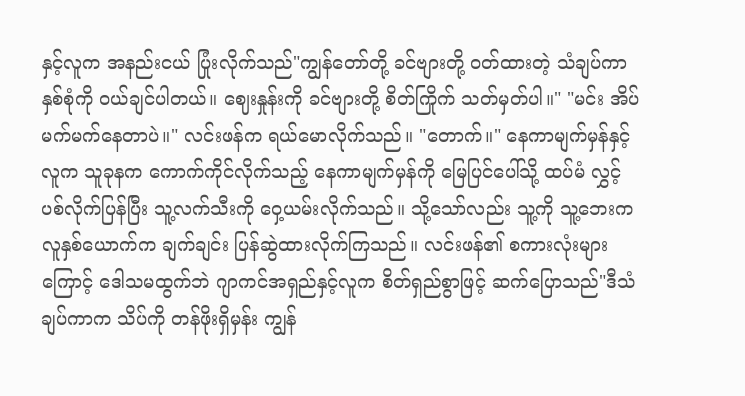နှင့်လူက အနည်းငယ် ပြုံးလိုက်သည်"ကျွန်တော်တို့ ခင်ဗျားတို့ ဝတ်ထားတဲ့ သံချပ်ကာ နှစ်စုံကို ဝယ်ချင်ပါတယ်။ ဈေးနှုန်းကို ခင်ဗျားတို့ စိတ်ကြိုက် သတ်မှတ်ပါ။" "မင်း အိပ်မက်မက်နေတာပဲ။" လင်းဖန်က ရယ်မောလိုက်သည်။ "တောက်။" နေကာမျက်မှန်နှင့်လူက သူခုနက ကောက်ကိုင်လိုက်သည့် နေကာမျက်မှန်ကို မြေပြင်ပေါ်သို့ ထပ်မံ လွှင့်ပစ်လိုက်ပြန်ပြီး သူ့လက်သီးကို ဝှေ့ယမ်းလိုက်သည်။ သို့သော်လည်း သူ့ကို သူ့ဘေးက လူနှစ်ယောက်က ချက်ချင်း ပြန်ဆွဲထားလိုက်ကြသည်။ လင်းဖန်၏ စကားလုံးများကြောင့် ဒေါသမထွက်ဘဲ ဂျာကင်အရှည်နှင့်လူက စိတ်ရှည်စွာဖြင့် ဆက်ပြောသည်"ဒီသံချပ်ကာက သိပ်ကို တန်ဖိုးရှိမှန်း ကျွန်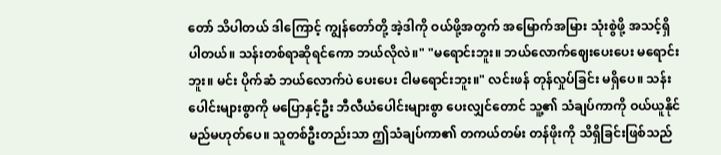တော် သိပါတယ် ဒါကြောင့် ကျွန်တော်တို့ အဲ့ဒါကို ဝယ်ဖို့အတွက် အမြောက်အမြား သုံးစွဲဖို့ အသင့်ရှိပါတယ်။ သန်းတစ်ရာဆိုရင်ကော ဘယ်လိုလဲ။" "မရောင်းဘူး။ ဘယ်လောက်ဈေးပေးပေး မရောင်းဘူး။ မင်း ပိုက်ဆံ ဘယ်လောက်ပဲ ပေးပေး ငါမရောင်းဘူး။" လင်းဖန် တုန်လှုပ်ခြင်း မရှိပေ။ သန်းပေါင်းများစွာကို မပြောနှင့်ဦး ဘီလီယံပေါင်းများစွာ ပေးလျှင်တောင် သူ့၏ သံချပ်ကာကို ဝယ်ယူနိုင်မည်မဟုတ်ပေ။ သူတစ်ဦးတည်းသာ ဤသံချပ်ကာ၏ တကယ်တမ်း တန်ဖိုးကို သိရှိခြင်းဖြစ်သည်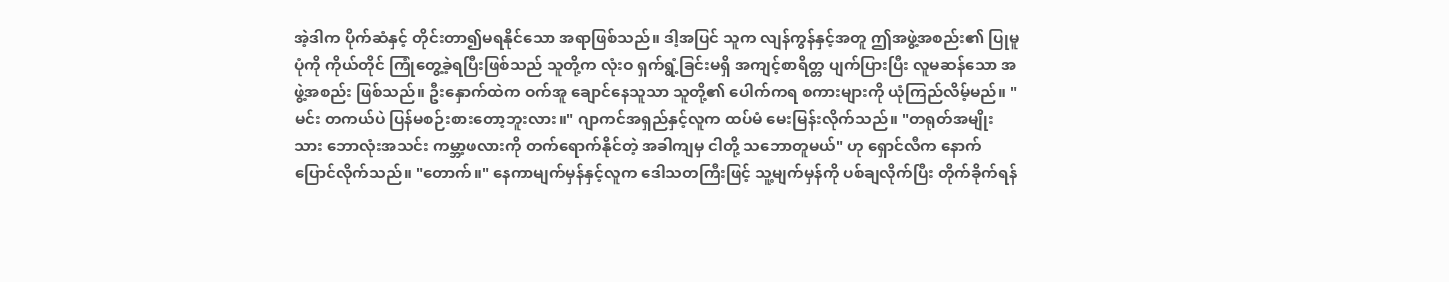အဲ့ဒါက ပိုက်ဆံနှင့် တိုင်းတာ၍မရနိုင်သော အရာဖြစ်သည်။ ဒါ့အပြင် သူက လျန်ကွန်နှင့်အတူ ဤအဖွဲ့အစည်း၏ ပြုမူပုံကို ကိုယ်တိုင် ကြုံတွေ့ခဲ့ရပြီးဖြစ်သည် သူတို့က လုံးဝ ရှက်ရွံ့ခြင်းမရှိ အကျင့်စာရိတ္တ ပျက်ပြားပြီး လူမဆန်သော အဖွဲ့အစည်း ဖြစ်သည်။ ဦးနှောက်ထဲက ဝက်အူ ချောင်နေသူသာ သူတို့၏ ပေါက်ကရ စကားများကို ယုံကြည်လိမ့်မည်။ "မင်း တကယ်ပဲ ပြန်မစဉ်းစားတော့ဘူးလား။" ဂျာကင်အရှည်နှင့်လူက ထပ်မံ မေးမြန်းလိုက်သည်။ "တရုတ်အမျိုးသား ဘောလုံးအသင်း ကမ္ဘာ့ဖလားကို တက်ရောက်နိုင်တဲ့ အခါကျမှ ငါတို့ သဘောတူမယ်" ဟု ရှောင်လီက နောက်ပြောင်လိုက်သည်။ "တောက်။" နေကာမျက်မှန်နှင့်လူက ဒေါသတကြီးဖြင့် သူ့မျက်မှန်ကို ပစ်ချလိုက်ပြီး တိုက်ခိုက်ရန်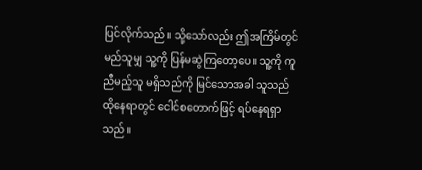ပြင်လိုက်သည်။ သို့သော်လည်း ဤအကြိမ်တွင် မည်သူမျှ သူ့ကို ပြန်မဆွဲကြတော့ပေ။ သူ့ကို ကူညီမည့်သူ မရှိသည်ကို မြင်သောအခါ သူသည် ထိုနေရာတွင် ငေါင်စတောက်ဖြင့် ရပ်နေရရှာသည်။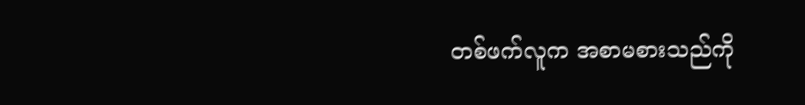တစ်ဖက်လူက အစာမစားသည်ကို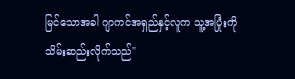မြင်သောအခါ ဂျာကင်အရှည်နှင့်လူက သူ့အပြုံးကို သိမ်းဆည်းလိုက်သည်"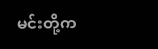မင်းတို့က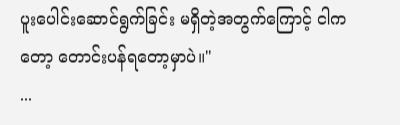ပူးပေါင်းဆောင်ရွက်ခြင်း မရှိတဲ့အတွက်ကြောင့် ငါကတော့ တောင်းပန်ရတော့မှာပဲ။"
...